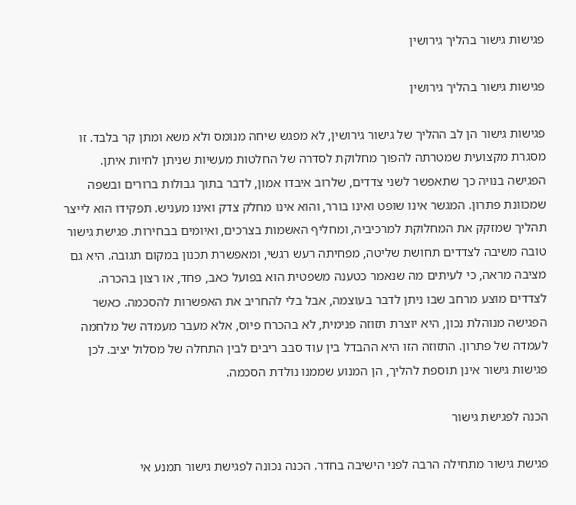פגישות גישור בהליך גירושין

פגישות גישור בהליך גירושין

פגישות גישור הן לב ההליך של גישור גירושין, לא מפגש שיחה מנומס ולא משא ומתן קר בלבד. זו מסגרת מקצועית שמטרתה להפוך מחלוקת לסדרה של החלטות מעשיות שניתן לחיות איתן. הפגישה בנויה כך שתאפשר לשני צדדים, שלרוב איבדו אמון, לדבר בתוך גבולות ברורים ובשפה שמכוונת פתרון. המגשר אינו שופט ואינו בורר, והוא אינו מחלק צדק ואינו מעניש. תפקידו הוא לייצר תהליך שמזקק את המחלוקת למרכיביה, ומחליף האשמות בצרכים, ואיומים בבחירות. פגישת גישור טובה משיבה לצדדים תחושת שליטה, מפחיתה רעש רגשי, ומאפשרת תכנון במקום תגובה. היא גם מציבה מראה, כי לעיתים מה שנאמר כטענה משפטית הוא בפועל כאב, פחד, או רצון בהכרה. לצדדים מוצע מרחב שבו ניתן לדבר בעוצמה, אבל בלי להחריב את האפשרות להסכמה. כאשר הפגישה מנוהלת נכון, היא יוצרת תזוזה פנימית, לא בהכרח פיוס, אלא מעבר מעמדה של מלחמה לעמדה של פתרון. התזוזה הזו היא ההבדל בין עוד סבב ריבים לבין התחלה של מסלול יציב. לכן פגישות גישור אינן תוספת להליך, הן המנוע שממנו נולדת הסכמה.

הכנה לפגישת גישור

פגישת גישור מתחילה הרבה לפני הישיבה בחדר. הכנה נכונה לפגישת גישור תמנע אי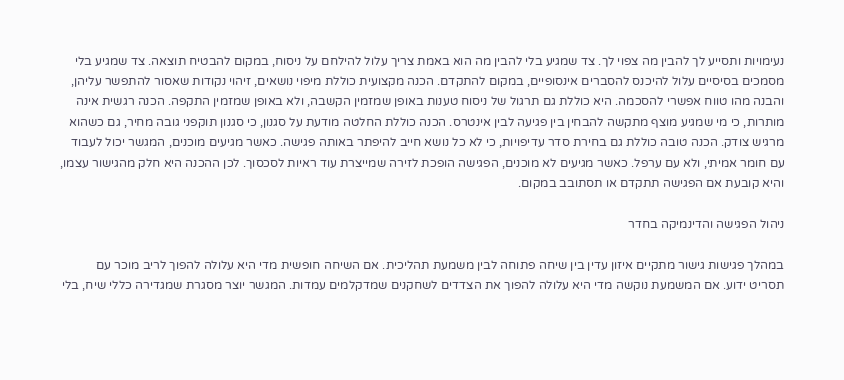נעימויות ותסייע לך להבין מה צפוי לך. צד שמגיע בלי להבין מה הוא באמת צריך עלול להילחם על ניסוח, במקום להבטיח תוצאה. צד שמגיע בלי מסמכים בסיסיים עלול להיכנס להסברים אינסופיים, במקום להתקדם. הכנה מקצועית כוללת מיפוי נושאים, זיהוי נקודות שאסור להתפשר עליהן, והבנה מהו טווח אפשרי להסכמה. היא כוללת גם תרגול של ניסוח טענות באופן שמזמין הקשבה, ולא באופן שמזמין התקפה. הכנה רגשית אינה מותרות, כי מי שמגיע מוצף מתקשה להבחין בין פגיעה לבין אינטרס. הכנה כוללת החלטה מודעת על סגנון, כי סגנון תוקפני גובה מחיר, גם כשהוא מרגיש צודק. הכנה טובה כוללת גם בחירת סדר עדיפויות, כי לא כל נושא חייב להיפתר באותה פגישה. כאשר מגיעים מוכנים, המגשר יכול לעבוד עם חומר אמיתי, ולא עם ערפל. כאשר מגיעים לא מוכנים, הפגישה הופכת לזירה שמייצרת עוד ראיות לסכסוך. לכן ההכנה היא חלק מהגישור עצמו, והיא קובעת אם הפגישה תתקדם או תסתובב במקום.

ניהול הפגישה והדינמיקה בחדר

במהלך פגישות גישור מתקיים איזון עדין בין שיחה פתוחה לבין משמעת תהליכית. אם השיחה חופשית מדי היא עלולה להפוך לריב מוכר עם תסריט ידוע. אם המשמעת נוקשה מדי היא עלולה להפוך את הצדדים לשחקנים שמדקלמים עמדות. המגשר יוצר מסגרת שמגדירה כללי שיח, בלי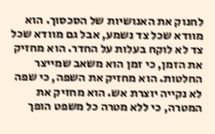לחנוק את האנושיות של הסכסוך. הוא מוודא שכל צד נשמע, אבל גם מוודא שכל צד לא לוקח בעלות על החדר. הוא מחזיק את הזמן, כי זמן הוא משאב שמייצר החלטות. הוא מחזיק את השפה, כי שפה לא נקייה יוצרת אש. הוא מחזיק את המטרה, כי ללא מטרה כל משפט הופך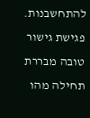להתחשבנות. פגישת גישור טובה מבררת תחילה מהו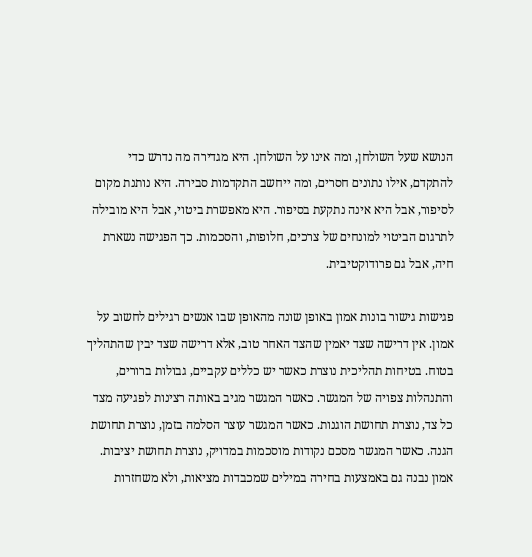הנושא שעל השולחן, ומה אינו על השולחן. היא מגדירה מה נדרש כדי להתקדם, אילו נתונים חסרים, ומה ייחשב התקדמות סבירה. היא נותנת מקום לסיפור, אבל היא אינה נתקעת בסיפור. היא מאפשרת ביטוי, אבל היא מובילה לתרגום הביטוי למונחים של צרכים, חלופות, והסכמות. כך הפגישה נשארת חיה, אבל גם פרודוקטיבית.

פגישות גישור בונות אמון באופן שונה מהאופן שבו אנשים רגילים לחשוב על אמון. אין דרישה שצד יאמין שהצד האחר טוב, אלא דרישה שצד יבין שהתהליך בטוח. בטיחות תהליכית נוצרת כאשר יש כללים עקביים, גבולות ברורים, והתנהלות צפויה של המגשר. כאשר המגשר מגיב באותה רצינות לפגיעה מצד כל צד, נוצרת תחושת הוגנות. כאשר המגשר עוצר הסלמה בזמן, נוצרת תחושת הגנה. כאשר המגשר מסכם נקודות מוסכמות במדויק, נוצרת תחושת יציבות. אמון נבנה גם באמצעות בחירה במילים שמכבדות מציאות, ולא משחזרות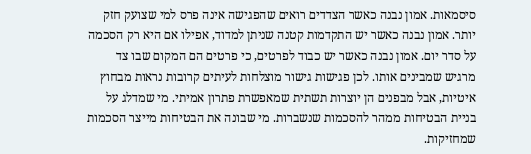סיסמאות. אמון נבנה כאשר הצדדים רואים שהפגישה אינה פרס למי שצועק חזק יותר. אמון נבנה כאשר יש התקדמות קטנה שניתן למדוד, אפילו אם היא רק הסכמה על סדר יום. אמון נבנה כאשר יש כבוד לפרטים, כי פרטים הם המקום שבו צד מרגיש שמבינים אותו. לכן פגישות גישור מוצלחות לעיתים קרובות נראות מבחוץ איטיות, אבל מבפנים הן יוצרות תשתית שמאפשרת פתרון אמיתי. מי שמדלג על בניית הבטיחות ממהר להסכמות שנשברות. מי שבונה את הבטיחות מייצר הסכמות שמחזיקות.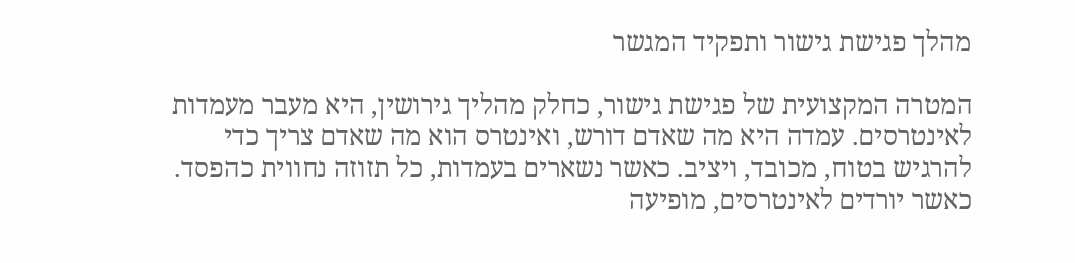מהלך פגישת גישור ותפקיד המגשר

המטרה המקצועית של פגישת גישור, כחלק מהליך גירושין, היא מעבר מעמדות לאינטרסים. עמדה היא מה שאדם דורש, ואינטרס הוא מה שאדם צריך כדי להרגיש בטוח, מכובד, ויציב. כאשר נשארים בעמדות, כל תזוזה נחווית כהפסד. כאשר יורדים לאינטרסים, מופיעה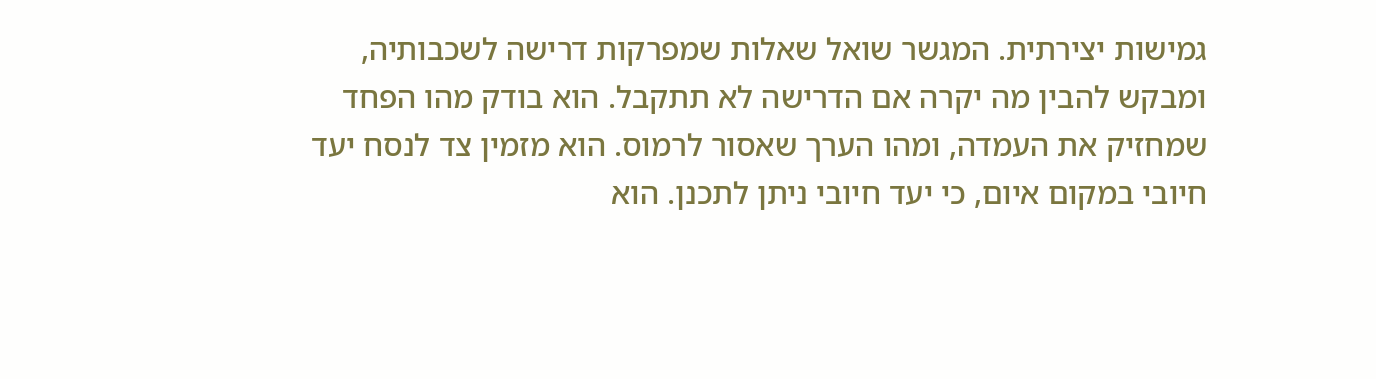גמישות יצירתית. המגשר שואל שאלות שמפרקות דרישה לשכבותיה, ומבקש להבין מה יקרה אם הדרישה לא תתקבל. הוא בודק מהו הפחד שמחזיק את העמדה, ומהו הערך שאסור לרמוס. הוא מזמין צד לנסח יעד חיובי במקום איום, כי יעד חיובי ניתן לתכנן. הוא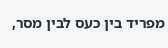מפריד בין כעס לבין מסר,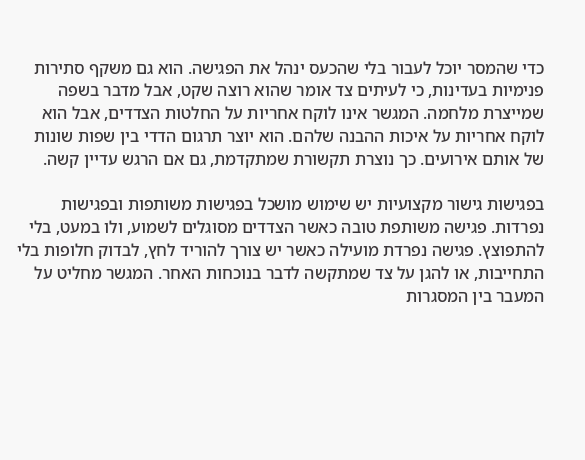כדי שהמסר יוכל לעבור בלי שהכעס ינהל את הפגישה. הוא גם משקף סתירות פנימיות בעדינות, כי לעיתים צד אומר שהוא רוצה שקט, אבל מדבר בשפה שמייצרת מלחמה. המגשר אינו לוקח אחריות על החלטות הצדדים, אבל הוא לוקח אחריות על איכות ההבנה שלהם. הוא יוצר תרגום הדדי בין שפות שונות של אותם אירועים. כך נוצרת תקשורת שמתקדמת, גם אם הרגש עדיין קשה.

בפגישות גישור מקצועיות יש שימוש מושכל בפגישות משותפות ובפגישות נפרדות. פגישה משותפת טובה כאשר הצדדים מסוגלים לשמוע, ולו במעט, בלי להתפוצץ. פגישה נפרדת מועילה כאשר יש צורך להוריד לחץ, לבדוק חלופות בלי התחייבות, או להגן על צד שמתקשה לדבר בנוכחות האחר. המגשר מחליט על המעבר בין המסגרות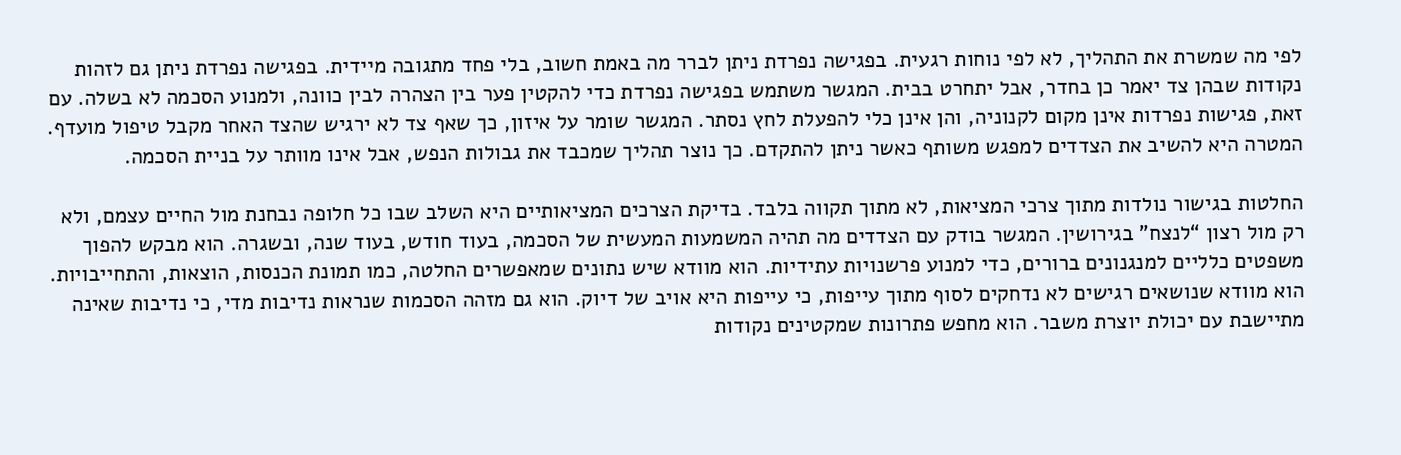לפי מה שמשרת את התהליך, לא לפי נוחות רגעית. בפגישה נפרדת ניתן לברר מה באמת חשוב, בלי פחד מתגובה מיידית. בפגישה נפרדת ניתן גם לזהות נקודות שבהן צד יאמר כן בחדר, אבל יתחרט בבית. המגשר משתמש בפגישה נפרדת כדי להקטין פער בין הצהרה לבין כוונה, ולמנוע הסכמה לא בשלה. עם זאת, פגישות נפרדות אינן מקום לקנוניה, והן אינן כלי להפעלת לחץ נסתר. המגשר שומר על איזון, כך שאף צד לא ירגיש שהצד האחר מקבל טיפול מועדף. המטרה היא להשיב את הצדדים למפגש משותף כאשר ניתן להתקדם. כך נוצר תהליך שמכבד את גבולות הנפש, אבל אינו מוותר על בניית הסכמה.

החלטות בגישור נולדות מתוך צרכי המציאות, לא מתוך תקווה בלבד. בדיקת הצרכים המציאותיים היא השלב שבו כל חלופה נבחנת מול החיים עצמם, ולא רק מול רצון “לנצח” בגירושין. המגשר בודק עם הצדדים מה תהיה המשמעות המעשית של הסכמה, בעוד חודש, בעוד שנה, ובשגרה. הוא מבקש להפוך משפטים כלליים למנגנונים ברורים, כדי למנוע פרשנויות עתידיות. הוא מוודא שיש נתונים שמאפשרים החלטה, כמו תמונת הכנסות, הוצאות, והתחייבויות. הוא מוודא שנושאים רגישים לא נדחקים לסוף מתוך עייפות, כי עייפות היא אויב של דיוק. הוא גם מזהה הסכמות שנראות נדיבות מדי, כי נדיבות שאינה מתיישבת עם יכולת יוצרת משבר. הוא מחפש פתרונות שמקטינים נקודות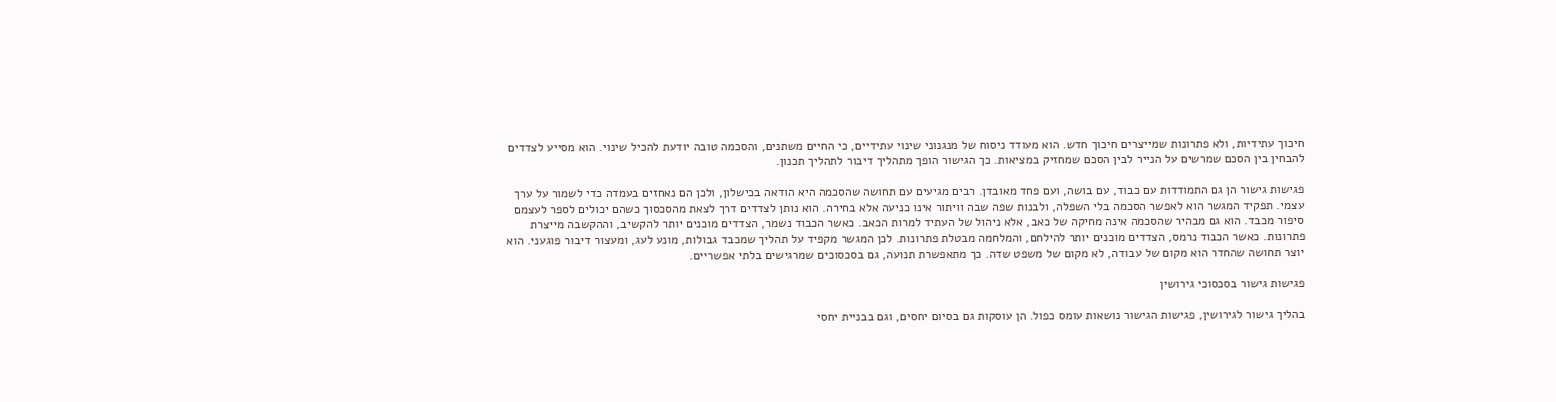חיכוך עתידיות, ולא פתרונות שמייצרים חיכוך חדש. הוא מעודד ניסוח של מנגנוני שינוי עתידיים, כי החיים משתנים, והסכמה טובה יודעת להכיל שינוי. הוא מסייע לצדדים להבחין בין הסכם שמרשים על הנייר לבין הסכם שמחזיק במציאות. כך הגישור הופך מתהליך דיבור לתהליך תכנון.

פגישות גישור הן גם התמודדות עם כבוד, עם בושה, ועם פחד מאובדן. רבים מגיעים עם תחושה שהסכמה היא הודאה בכישלון, ולכן הם נאחזים בעמדה כדי לשמור על ערך עצמי. תפקיד המגשר הוא לאפשר הסכמה בלי השפלה, ולבנות שפה שבה וויתור אינו כניעה אלא בחירה. הוא נותן לצדדים דרך לצאת מהסכסוך כשהם יכולים לספר לעצמם סיפור מכבד. הוא גם מבהיר שהסכמה אינה מחיקה של כאב, אלא ניהול של העתיד למרות הכאב. כאשר הכבוד נשמר, הצדדים מוכנים יותר להקשיב, וההקשבה מייצרת פתרונות. כאשר הכבוד נרמס, הצדדים מוכנים יותר להילחם, והמלחמה מבטלת פתרונות. לכן המגשר מקפיד על תהליך שמכבד גבולות, מונע לעג, ומעצור דיבור פוגעני. הוא יוצר תחושה שהחדר הוא מקום של עבודה, לא מקום של משפט שדה. כך מתאפשרת תנועה, גם בסכסוכים שמרגישים בלתי אפשריים.

פגישות גישור בסכסוכי גירושין

בהליך גישור לגירושין, פגישות הגישור נושאות עומס כפול. הן עוסקות גם בסיום יחסים, וגם בבניית יחסי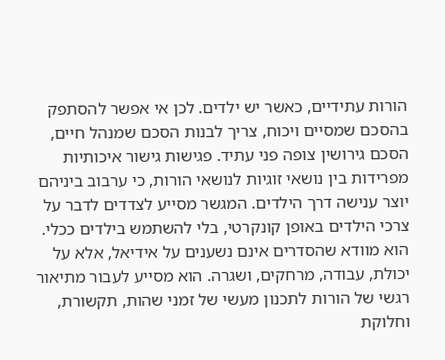הורות עתידיים, כאשר יש ילדים. לכן אי אפשר להסתפק בהסכם שמסיים ויכוח, צריך לבנות הסכם שמנהל חיים, הסכם גירושין צופה פני עתיד. פגישות גישור איכותיות מפרידות בין נושאי זוגיות לנושאי הורות, כי ערבוב ביניהם יוצר ענישה דרך הילדים. המגשר מסייע לצדדים לדבר על צרכי הילדים באופן קונקרטי, בלי להשתמש בילדים ככלי. הוא מוודא שהסדרים אינם נשענים על אידיאל, אלא על יכולת, עבודה, מרחקים, ושגרה. הוא מסייע לעבור מתיאור רגשי של הורות לתכנון מעשי של זמני שהות, תקשורת, וחלוקת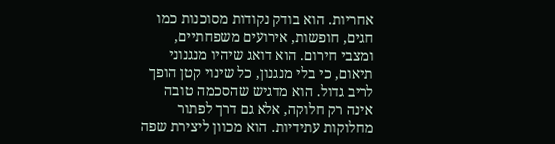אחריות. הוא בודק נקודות מסוכנות כמו חגים, חופשות, אירועים משפחתיים, ומצבי חירום. הוא דואג שיהיו מנגנוני תיאום, כי בלי מנגנון, כל שינוי קטן הופך לריב גדול. הוא מדגיש שהסכמה טובה אינה רק חלוקה, אלא גם דרך לפתור מחלוקות עתידיות. הוא מכוון ליצירת שפה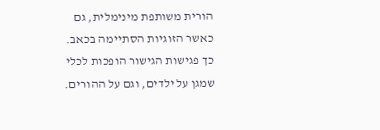הורית משותפת מינימלית, גם כאשר הזוגיות הסתיימה בכאב. כך פגישות הגישור הופכות לכלי שמגן על ילדים, וגם על ההורים.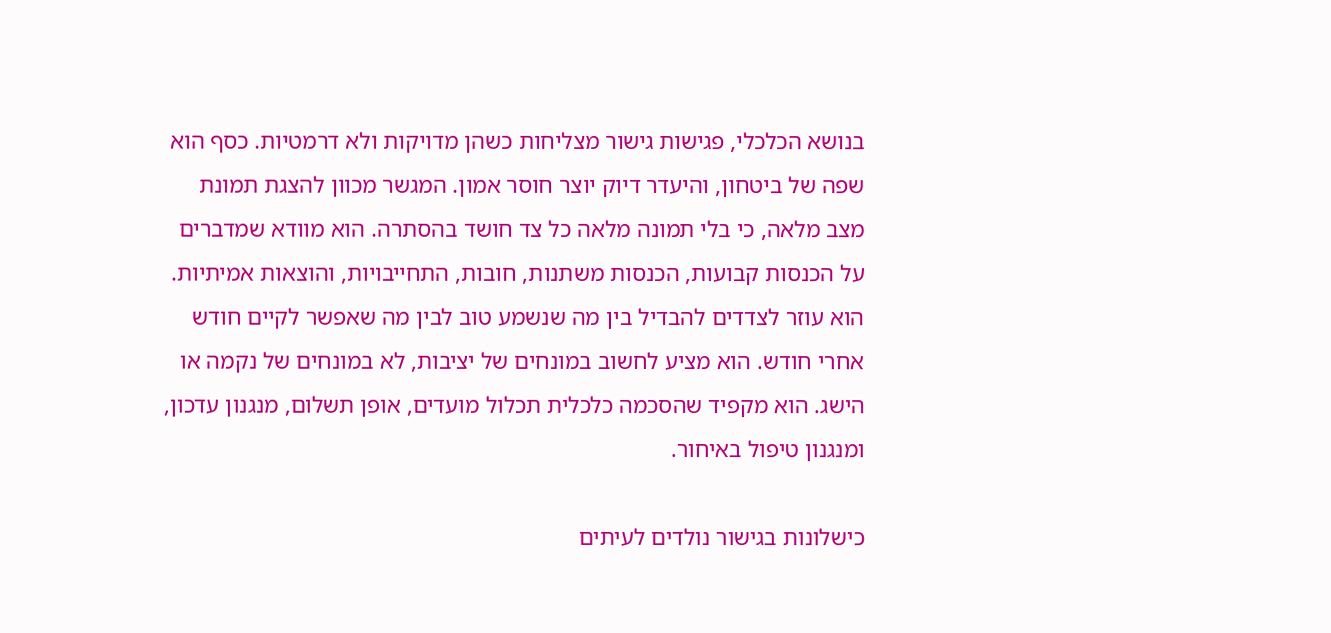בנושא הכלכלי, פגישות גישור מצליחות כשהן מדויקות ולא דרמטיות. כסף הוא שפה של ביטחון, והיעדר דיוק יוצר חוסר אמון. המגשר מכוון להצגת תמונת מצב מלאה, כי בלי תמונה מלאה כל צד חושד בהסתרה. הוא מוודא שמדברים על הכנסות קבועות, הכנסות משתנות, חובות, התחייבויות, והוצאות אמיתיות. הוא עוזר לצדדים להבדיל בין מה שנשמע טוב לבין מה שאפשר לקיים חודש אחרי חודש. הוא מציע לחשוב במונחים של יציבות, לא במונחים של נקמה או הישג. הוא מקפיד שהסכמה כלכלית תכלול מועדים, אופן תשלום, מנגנון עדכון, ומנגנון טיפול באיחור.

כישלונות בגישור נולדים לעיתים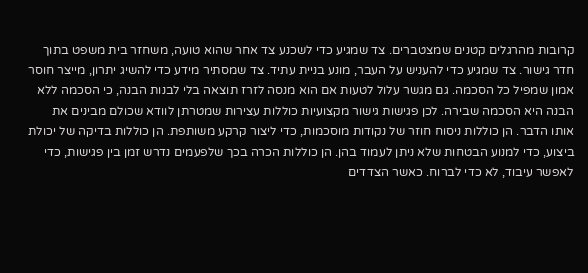קרובות מהרגלים קטנים שמצטברים. צד שמגיע כדי לשכנע צד אחר שהוא טועה, משחזר בית משפט בתוך חדר גישור. צד שמגיע כדי להעניש על העבר, מונע בניית עתיד. צד שמסתיר מידע כדי להשיג יתרון, מייצר חוסר אמון שמפיל כל הסכמה. גם מגשר עלול לטעות אם הוא מנסה לזרז תוצאה בלי לבנות הבנה, כי הסכמה ללא הבנה היא הסכמה שבירה. לכן פגישות גישור מקצועיות כוללות עצירות שמטרתן לוודא שכולם מבינים את אותו הדבר. הן כוללות ניסוח חוזר של נקודות מוסכמות, כדי ליצור קרקע משותפת. הן כוללות בדיקה של יכולת ביצוע, כדי למנוע הבטחות שלא ניתן לעמוד בהן. הן כוללות הכרה בכך שלפעמים נדרש זמן בין פגישות, כדי לאפשר עיבוד, לא כדי לברוח. כאשר הצדדים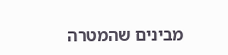מבינים שהמטרה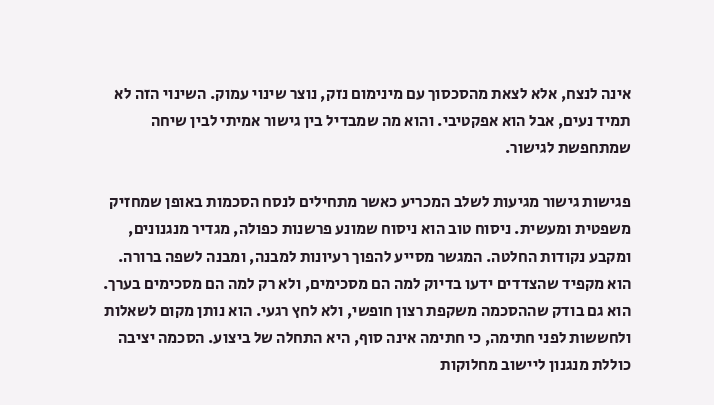אינה לנצח, אלא לצאת מהסכסוך עם מינימום נזק, נוצר שינוי עמוק. השינוי הזה לא תמיד נעים, אבל הוא אפקטיבי. והוא מה שמבדיל בין גישור אמיתי לבין שיחה שמתחפשת לגישור.

פגישות גישור מגיעות לשלב המכריע כאשר מתחילים לנסח הסכמות באופן שמחזיק משפטית ומעשית. ניסוח טוב הוא ניסוח שמונע פרשנות כפולה, מגדיר מנגנונים, ומקבע נקודות החלטה. המגשר מסייע להפוך רעיונות למבנה, ומבנה לשפה ברורה. הוא מקפיד שהצדדים ידעו בדיוק למה הם מסכימים, ולא רק למה הם מסכימים בערך. הוא גם בודק שההסכמה משקפת רצון חופשי, ולא לחץ רגעי. הוא נותן מקום לשאלות ולחששות לפני חתימה, כי חתימה אינה סוף, היא התחלה של ביצוע. הסכמה יציבה כוללת מנגנון ליישוב מחלוקות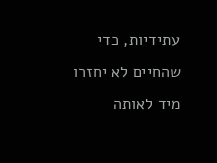עתידיות, כדי שהחיים לא יחזרו מיד לאותה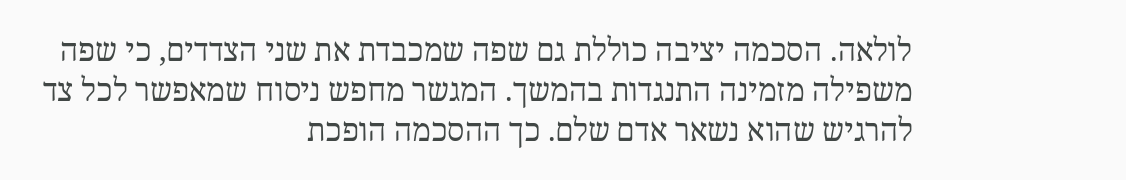לולאה. הסכמה יציבה כוללת גם שפה שמכבדת את שני הצדדים, כי שפה משפילה מזמינה התנגדות בהמשך. המגשר מחפש ניסוח שמאפשר לכל צד להרגיש שהוא נשאר אדם שלם. כך ההסכמה הופכת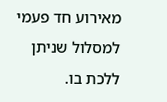מאירוע חד פעמי למסלול שניתן ללכת בו.